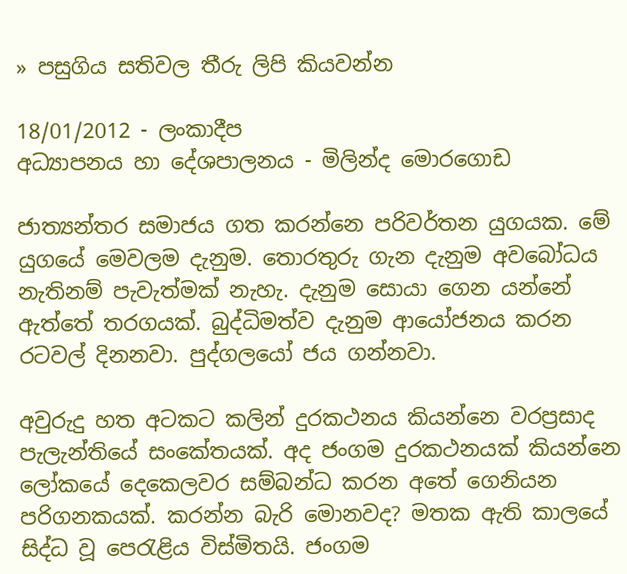» පසුගිය සතිවල තීරු ලිපි කියවන්න

18/01/2012 - ලංකාදීප
අධ්‍යාපනය හා දේශපාලනය - මිලින්ද මොරගොඩ

ජාත්‍යන්තර සමාජය ගත කරන්නෙ පරිවර්තන යුගයක. මේ යුගයේ මෙවලම දැනුම. තොරතුරු ගැන දැනුම අවබෝධය නැතිනම් පැවැත්මක් නැහැ. දැනුම සොයා ගෙන යන්නේ ඇත්තේ තරගයක්. බුද්ධිමත්ව දැනුම ආයෝජනය කරන රටවල් දිනනවා. පුද්ගලයෝ ජය ගන්නවා.

අවුරුදු හත අටකට කලින් දුරකථනය කියන්නෙ වරප්‍රසාද පැලැන්තියේ සංකේතයක්. අද ජංගම දුරකථනයක් කියන්නෙ ලෝකයේ දෙකෙලවර සම්බන්ධ කරන අතේ ගෙනියන පරිගනකයක්. කරන්න බැරි මොනවද? මතක ඇති කාලයේ සිද්ධ වූ පෙරැළිය විස්මිතයි. ජංගම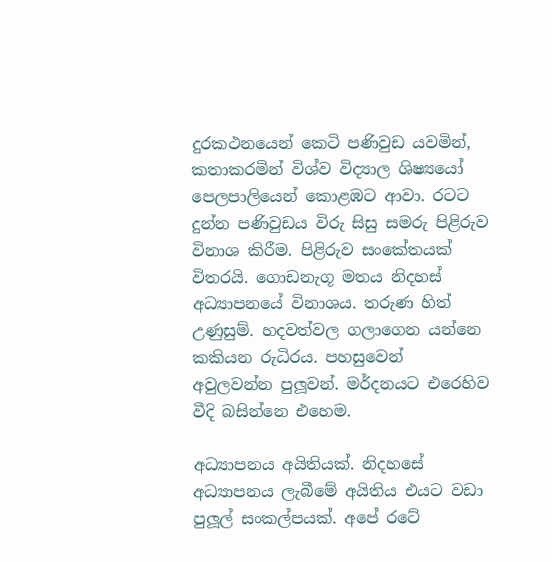දුරකථනයෙන් කෙටි පණිවුඩ යවමින්, කතාකරමින් විශ්ව විද්‍යාල ශිෂ්‍යයෝ පෙලපාලියෙන් කොළඹට ආවා. රටට දුන්න පණිවුඩය විරු සිසු සමරු පිළිරුව විනාශ කිරීම. පිළිරුව සංකේතයක් විතරයි. ගොඩනැගූ මතය නිදහස් අධ්‍යාපනයේ විනාශය. තරුණ හිත් උණුසුම්. හදවත්වල ගලාගෙන යන්නෙ කකියන රුධිරය. පහසුවෙන් අවුලවන්න පුලූවන්. මර්දනයට එරෙහිව වීදි බසින්නෙ එහෙම.

අධ්‍යාපනය අයිතියක්. නිදහසේ අධ්‍යාපනය ලැබීමේ අයිතිය එයට වඩා පුලූල් සංකල්පයක්. අපේ රටේ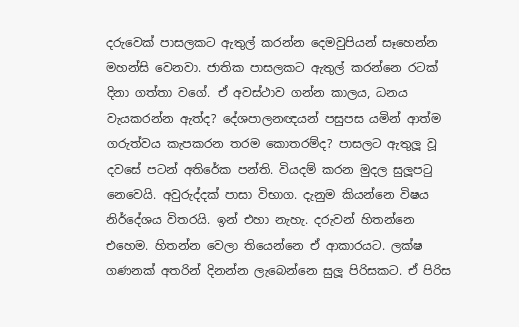දරුවෙක් පාසලකට ඇතුල් කරන්න දෙමවුපියන් සෑහෙන්න මහන්සි වෙනවා. ජාතික පාසලකට ඇතුල් කරන්නෙ රටක් දිනා ගත්තා වගේ. ඒ අවස්ථාව ගන්න කාලය, ධනය වැයකරන්න ඇත්ද? දේශපාලනඥයන් පසුපස යමින් ආත්ම ගරුත්වය කැපකරන තරම කොතරම්ද? පාසලට ඇතුලූ වූ දවසේ පටන් අතිරේක පන්ති. වියදම් කරන මුදල සුලූපටු නෙවෙයි. අවුරුද්දක් පාසා විභාග. දැනුම කියන්නෙ විෂය නිර්දේශය විතරයි. ඉන් එහා නැහැ. දරුවන් හිතන්නෙ එහෙම. හිතන්න වෙලා තියෙන්නෙ ඒ ආකාරයට. ලක්ෂ ගණනක් අතරින් දිනන්න ලැබෙන්නෙ සුලූ පිරිසකට. ඒ පිරිස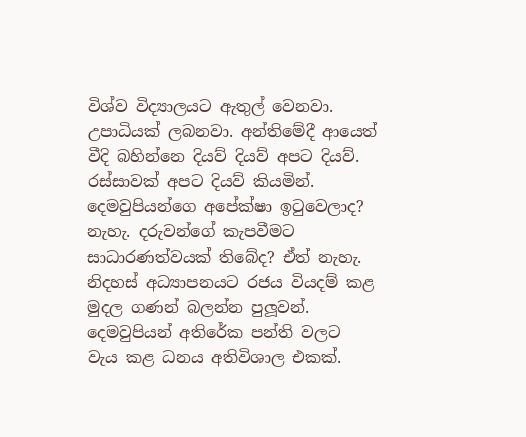විශ්ව විද්‍යාලයට ඇතුල් වෙනවා. උපාධියක් ලබනවා. අන්තිමේදී ආයෙත් වීදි බහින්නෙ දියව් දියව් අපට දියව්. රස්සාවක් අපට දියව් කියමින්. දෙමවුපියන්ගෙ අපේක්ෂා ඉටුවෙලාද? නැහැ. දරුවන්ගේ කැපවීමට සාධාරණත්වයක් තිබේද? ඒත් නැහැ. නිදහස් අධ්‍යාපනයට රජය වියදම් කළ මුදල ගණන් බලන්න පුලූවන්. දෙමවුපියන් අතිරේක පන්ති වලට වැය කළ ධනය අතිවිශාල එකක්.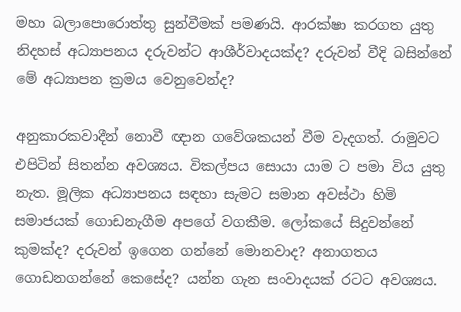මහා බලාපොරොත්තු සුන්වීමක් පමණයි. ආරක්ෂා කරගත යුතු නිදහස් අධ්‍යාපනය දරුවන්ට ආශීර්වාදයක්ද? දරුවන් වීදි බසින්නේ මේ අධ්‍යාපන ක්‍රමය වෙනුවෙන්ද?

අනුකාරකවාදීන් නොවී ඥාන ගවේශකයන් වීම වැදගත්. රාමුවට එපිටින් සිතන්න අවශ්‍යය. විකල්පය සොයා යාම ට පමා විය යුතු නැත. මූලික අධ්‍යාපනය සඳහා සැමට සමාන අවස්ථා හිමි සමාජයක් ගොඩනැගීම අපගේ වගකීම. ලෝකයේ සිදුවන්නේ කුමක්ද? දරුවන් ඉගෙන ගන්නේ මොනවාද? අනාගතය ගොඩනගන්නේ කෙසේද? යන්න ගැන සංවාදයක් රටට අවශ්‍යය.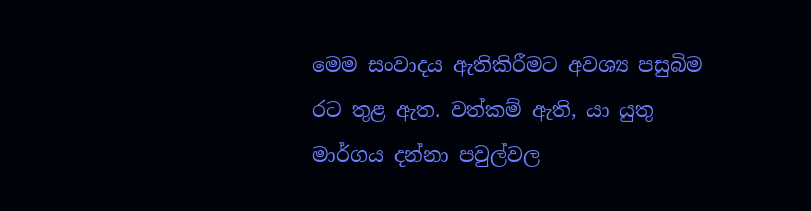මෙම සංවාදය ඇතිකිරීමට අවශ්‍ය පසුබිම රට තුළ ඇත. වත්කම් ඇති, යා යුතු මාර්ගය දන්නා පවුල්වල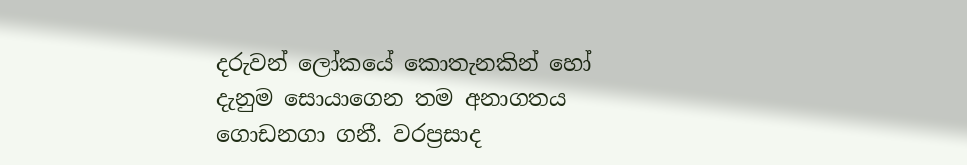දරුවන් ලෝකයේ කොතැනකින් හෝ දැනුම සොයාගෙන තම අනාගතය ගොඩනගා ගනී. වරප්‍රසාද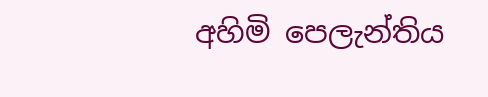අහිමි පෙලැන්තිය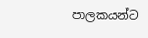පාලකයන්ට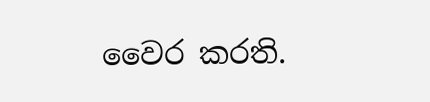වෛර කරති.